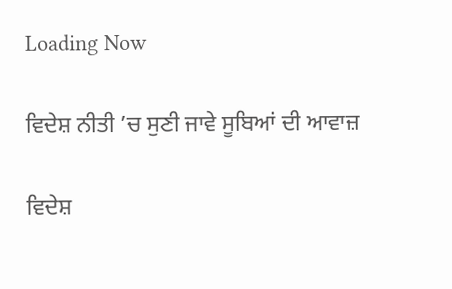Loading Now

ਵਿਦੇਸ਼ ਨੀਤੀ ’ਚ ਸੁਣੀ ਜਾਵੇ ਸੂਬਿਆਂ ਦੀ ਆਵਾਜ਼

ਵਿਦੇਸ਼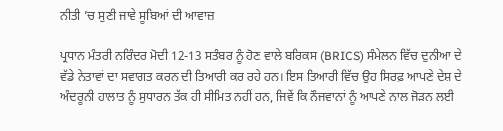ਨੀਤੀ ’ਚ ਸੁਣੀ ਜਾਵੇ ਸੂਬਿਆਂ ਦੀ ਆਵਾਜ਼

ਪ੍ਰਧਾਨ ਮੰਤਰੀ ਨਰਿੰਦਰ ਮੋਦੀ 12-13 ਸਤੰਬਰ ਨੂੰ ਹੋਣ ਵਾਲੇ ਬਰਿਕਸ (BRICS) ਸੰਮੇਲਨ ਵਿੱਚ ਦੁਨੀਆ ਦੇ ਵੱਡੇ ਨੇਤਾਵਾਂ ਦਾ ਸਵਾਗਤ ਕਰਨ ਦੀ ਤਿਆਰੀ ਕਰ ਰਹੇ ਹਨ। ਇਸ ਤਿਆਰੀ ਵਿੱਚ ਉਹ ਸਿਰਫ਼ ਆਪਣੇ ਦੇਸ਼ ਦੇ ਅੰਦਰੂਨੀ ਹਾਲਾਤ ਨੂੰ ਸੁਧਾਰਨ ਤੱਕ ਹੀ ਸੀਮਿਤ ਨਹੀਂ ਹਨ, ਜਿਵੇਂ ਕਿ ਨੌਜਵਾਨਾਂ ਨੂੰ ਆਪਣੇ ਨਾਲ ਜੋੜਨ ਲਈ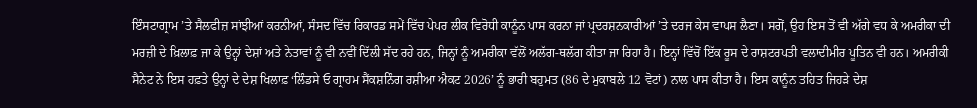ਇੰਸਟਾਗ੍ਰਾਮ ’ਤੇ ਸੈਲਫੀਜ਼ ਸਾਂਝੀਆਂ ਕਰਨੀਆਂ, ਸੰਸਦ ਵਿੱਚ ਰਿਕਾਰਡ ਸਮੇਂ ਵਿੱਚ ਪੇਪਰ ਲੀਕ ਵਿਰੋਧੀ ਕਾਨੂੰਨ ਪਾਸ ਕਰਨਾ ਜਾਂ ਪ੍ਰਦਰਸ਼ਨਕਾਰੀਆਂ ’ਤੇ ਦਰਜ ਕੇਸ ਵਾਪਸ ਲੈਣਾ। ਸਗੋਂ, ਉਹ ਇਸ ਤੋਂ ਵੀ ਅੱਗੇ ਵਧ ਕੇ ਅਮਰੀਕਾ ਦੀ ਮਰਜ਼ੀ ਦੇ ਖ਼ਿਲਾਫ਼ ਜਾ ਕੇ ਉਨ੍ਹਾਂ ਦੇਸ਼ਾਂ ਅਤੇ ਨੇਤਾਵਾਂ ਨੂੰ ਵੀ ਨਵੀਂ ਦਿੱਲੀ ਸੱਦ ਰਹੇ ਹਨ, ਜਿਨ੍ਹਾਂ ਨੂੰ ਅਮਰੀਕਾ ਵੱਲੋਂ ਅਲੱਗ-ਥਲੱਗ ਕੀਤਾ ਜਾ ਰਿਹਾ ਹੈ। ਇਨ੍ਹਾਂ ਵਿੱਚੋਂ ਇੱਕ ਰੂਸ ਦੇ ਰਾਸ਼ਟਰਪਤੀ ਵਲਾਦੀਮੀਰ ਪੂਤਿਨ ਵੀ ਹਨ। ਅਮਰੀਕੀ ਸੈਨੇਟ ਨੇ ਇਸ ਹਫ਼ਤੇ ਉਨ੍ਹਾਂ ਦੇ ਦੇਸ਼ ਖਿਲਾਫ਼ ‘ਲਿੰਡਸੇ ਓ ਗ੍ਰਾਹਮ ਸੈਂਕਸ਼ਨਿੰਗ ਰਸ਼ੀਆ ਐਕਟ 2026’ ਨੂੰ ਭਾਰੀ ਬਹੁਮਤ (86 ਦੇ ਮੁਕਾਬਲੇ 12 ਵੋਟਾਂ) ਨਾਲ ਪਾਸ ਕੀਤਾ ਹੈ। ਇਸ ਕਾਨੂੰਨ ਤਹਿਤ ਜਿਹੜੇ ਦੇਸ਼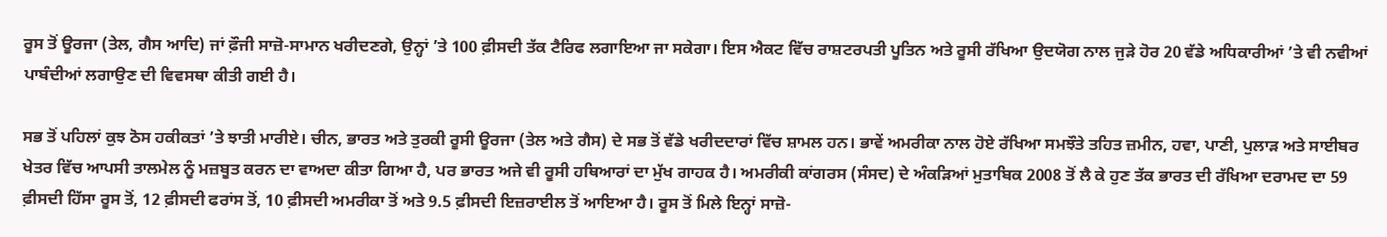ਰੂਸ ਤੋਂ ਊਰਜਾ (ਤੇਲ, ਗੈਸ ਆਦਿ) ਜਾਂ ਫ਼ੌਜੀ ਸਾਜ਼ੋ-ਸਾਮਾਨ ਖਰੀਦਣਗੇ, ਉਨ੍ਹਾਂ ’ਤੇ 100 ਫ਼ੀਸਦੀ ਤੱਕ ਟੈਰਿਫ ਲਗਾਇਆ ਜਾ ਸਕੇਗਾ। ਇਸ ਐਕਟ ਵਿੱਚ ਰਾਸ਼ਟਰਪਤੀ ਪੂਤਿਨ ਅਤੇ ਰੂਸੀ ਰੱਖਿਆ ਉਦਯੋਗ ਨਾਲ ਜੁੜੇ ਹੋਰ 20 ਵੱਡੇ ਅਧਿਕਾਰੀਆਂ ’ਤੇ ਵੀ ਨਵੀਆਂ ਪਾਬੰਦੀਆਂ ਲਗਾਉਣ ਦੀ ਵਿਵਸਥਾ ਕੀਤੀ ਗਈ ਹੈ।

ਸਭ ਤੋਂ ਪਹਿਲਾਂ ਕੁਝ ਠੋਸ ਹਕੀਕਤਾਂ ’ਤੇ ਝਾਤੀ ਮਾਰੀਏ। ਚੀਨ, ਭਾਰਤ ਅਤੇ ਤੁਰਕੀ ਰੂਸੀ ਊਰਜਾ (ਤੇਲ ਅਤੇ ਗੈਸ) ਦੇ ਸਭ ਤੋਂ ਵੱਡੇ ਖਰੀਦਦਾਰਾਂ ਵਿੱਚ ਸ਼ਾਮਲ ਹਨ। ਭਾਵੇਂ ਅਮਰੀਕਾ ਨਾਲ ਹੋਏ ਰੱਖਿਆ ਸਮਝੌਤੇ ਤਹਿਤ ਜ਼ਮੀਨ, ਹਵਾ, ਪਾਣੀ, ਪੁਲਾੜ ਅਤੇ ਸਾਈਬਰ ਖੇਤਰ ਵਿੱਚ ਆਪਸੀ ਤਾਲਮੇਲ ਨੂੰ ਮਜ਼ਬੂਤ ਕਰਨ ਦਾ ਵਾਅਦਾ ਕੀਤਾ ਗਿਆ ਹੈ, ਪਰ ਭਾਰਤ ਅਜੇ ਵੀ ਰੂਸੀ ਹਥਿਆਰਾਂ ਦਾ ਮੁੱਖ ਗਾਹਕ ਹੈ। ਅਮਰੀਕੀ ਕਾਂਗਰਸ (ਸੰਸਦ) ਦੇ ਅੰਕੜਿਆਂ ਮੁਤਾਬਿਕ 2008 ਤੋਂ ਲੈ ਕੇ ਹੁਣ ਤੱਕ ਭਾਰਤ ਦੀ ਰੱਖਿਆ ਦਰਾਮਦ ਦਾ 59 ਫ਼ੀਸਦੀ ਹਿੱਸਾ ਰੂਸ ਤੋਂ, 12 ਫ਼ੀਸਦੀ ਫਰਾਂਸ ਤੋਂ, 10 ਫ਼ੀਸਦੀ ਅਮਰੀਕਾ ਤੋਂ ਅਤੇ 9.5 ਫ਼ੀਸਦੀ ਇਜ਼ਰਾਈਲ ਤੋਂ ਆਇਆ ਹੈ। ਰੂਸ ਤੋਂ ਮਿਲੇ ਇਨ੍ਹਾਂ ਸਾਜ਼ੋ-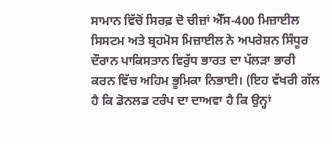ਸਾਮਾਨ ਵਿੱਚੋਂ ਸਿਰਫ਼ ਦੋ ਚੀਜ਼ਾਂ ਐੱਸ-400 ਮਿਜ਼ਾਈਲ ਸਿਸਟਮ ਅਤੇ ਬ੍ਰਹਮੋਸ ਮਿਜ਼ਾਈਲ ਨੇ ਅਪਰੇਸ਼ਨ ਸਿੰਧੂਰ ਦੌਰਾਨ ਪਾਕਿਸਤਾਨ ਵਿਰੁੱਧ ਭਾਰਤ ਦਾ ਪੱਲੜਾ ਭਾਰੀ ਕਰਨ ਵਿੱਚ ਅਹਿਮ ਭੂਮਿਕਾ ਨਿਭਾਈ। (ਇਹ ਵੱਖਰੀ ਗੱਲ ਹੈ ਕਿ ਡੋਨਲਡ ਟਰੰਪ ਦਾ ਦਾਅਵਾ ਹੈ ਕਿ ਉਨ੍ਹਾਂ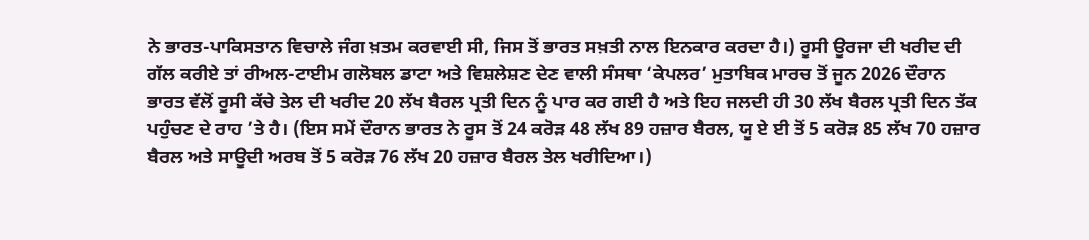ਨੇ ਭਾਰਤ-ਪਾਕਿਸਤਾਨ ਵਿਚਾਲੇ ਜੰਗ ਖ਼ਤਮ ਕਰਵਾਈ ਸੀ, ਜਿਸ ਤੋਂ ਭਾਰਤ ਸਖ਼ਤੀ ਨਾਲ ਇਨਕਾਰ ਕਰਦਾ ਹੈ।) ਰੂਸੀ ਊਰਜਾ ਦੀ ਖਰੀਦ ਦੀ ਗੱਲ ਕਰੀਏ ਤਾਂ ਰੀਅਲ-ਟਾਈਮ ਗਲੋਬਲ ਡਾਟਾ ਅਤੇ ਵਿਸ਼ਲੇਸ਼ਣ ਦੇਣ ਵਾਲੀ ਸੰਸਥਾ ‘ਕੇਪਲਰ’ ਮੁਤਾਬਿਕ ਮਾਰਚ ਤੋਂ ਜੂਨ 2026 ਦੌਰਾਨ ਭਾਰਤ ਵੱਲੋਂ ਰੂਸੀ ਕੱਚੇ ਤੇਲ ਦੀ ਖਰੀਦ 20 ਲੱਖ ਬੈਰਲ ਪ੍ਰਤੀ ਦਿਨ ਨੂੰ ਪਾਰ ਕਰ ਗਈ ਹੈ ਅਤੇ ਇਹ ਜਲਦੀ ਹੀ 30 ਲੱਖ ਬੈਰਲ ਪ੍ਰਤੀ ਦਿਨ ਤੱਕ ਪਹੁੰਚਣ ਦੇ ਰਾਹ ’ਤੇ ਹੈ। (ਇਸ ਸਮੇਂ ਦੌਰਾਨ ਭਾਰਤ ਨੇ ਰੂਸ ਤੋਂ 24 ਕਰੋੜ 48 ਲੱਖ 89 ਹਜ਼ਾਰ ਬੈਰਲ, ਯੂ ਏ ਈ ਤੋਂ 5 ਕਰੋੜ 85 ਲੱਖ 70 ਹਜ਼ਾਰ ਬੈਰਲ ਅਤੇ ਸਾਊਦੀ ਅਰਬ ਤੋਂ 5 ਕਰੋੜ 76 ਲੱਖ 20 ਹਜ਼ਾਰ ਬੈਰਲ ਤੇਲ ਖਰੀਦਿਆ।)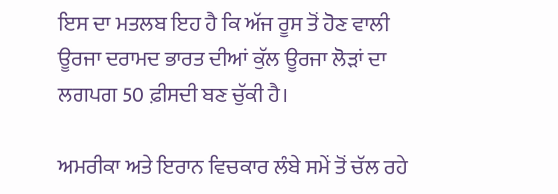ਇਸ ਦਾ ਮਤਲਬ ਇਹ ਹੈ ਕਿ ਅੱਜ ਰੂਸ ਤੋਂ ਹੋਣ ਵਾਲੀ ਊਰਜਾ ਦਰਾਮਦ ਭਾਰਤ ਦੀਆਂ ਕੁੱਲ ਊਰਜਾ ਲੋੜਾਂ ਦਾ ਲਗਪਗ 50 ਫ਼ੀਸਦੀ ਬਣ ਚੁੱਕੀ ਹੈ।

ਅਮਰੀਕਾ ਅਤੇ ਇਰਾਨ ਵਿਚਕਾਰ ਲੰਬੇ ਸਮੇਂ ਤੋਂ ਚੱਲ ਰਹੇ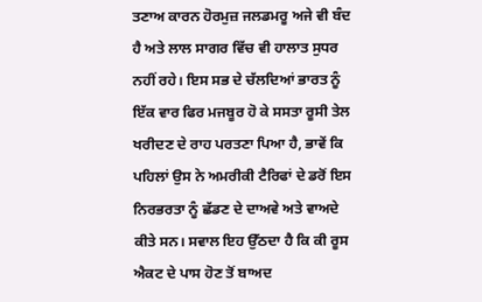ਤਣਾਅ ਕਾਰਨ ਹੋਰਮੁਜ਼ ਜਲਡਮਰੂ ਅਜੇ ਵੀ ਬੰਦ ਹੈ ਅਤੇ ਲਾਲ ਸਾਗਰ ਵਿੱਚ ਵੀ ਹਾਲਾਤ ਸੁਧਰ ਨਹੀਂ ਰਹੇ। ਇਸ ਸਭ ਦੇ ਚੱਲਦਿਆਂ ਭਾਰਤ ਨੂੰ ਇੱਕ ਵਾਰ ਫਿਰ ਮਜਬੂਰ ਹੋ ਕੇ ਸਸਤਾ ਰੂਸੀ ਤੇਲ ਖਰੀਦਣ ਦੇ ਰਾਹ ਪਰਤਣਾ ਪਿਆ ਹੈ, ਭਾਵੇਂ ਕਿ ਪਹਿਲਾਂ ਉਸ ਨੇ ਅਮਰੀਕੀ ਟੈਰਿਫਾਂ ਦੇ ਡਰੋਂ ਇਸ ਨਿਰਭਰਤਾ ਨੂੰ ਛੱਡਣ ਦੇ ਦਾਅਵੇ ਅਤੇ ਵਾਅਦੇ ਕੀਤੇ ਸਨ। ਸਵਾਲ ਇਹ ਉੱਠਦਾ ਹੈ ਕਿ ਕੀ ਰੂਸ ਐਕਟ ਦੇ ਪਾਸ ਹੋਣ ਤੋਂ ਬਾਅਦ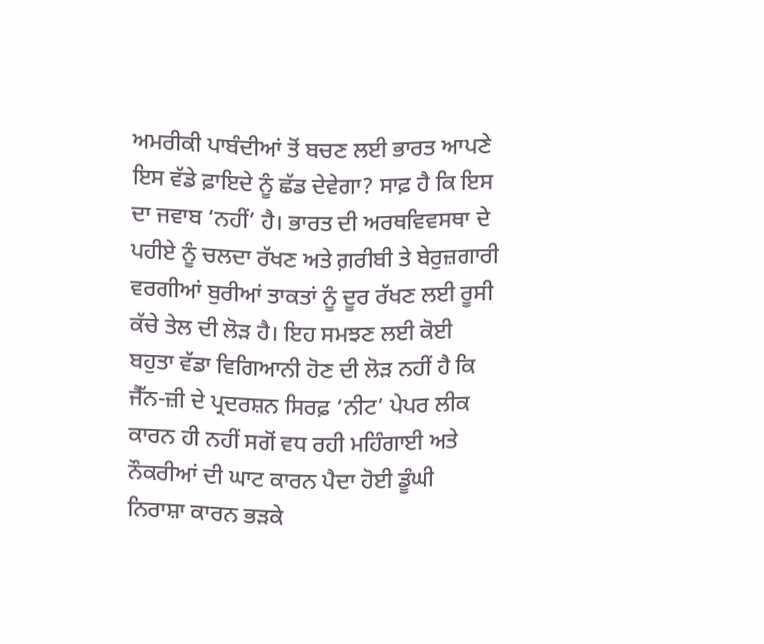ਅਮਰੀਕੀ ਪਾਬੰਦੀਆਂ ਤੋਂ ਬਚਣ ਲਈ ਭਾਰਤ ਆਪਣੇ ਇਸ ਵੱਡੇ ਫ਼ਾਇਦੇ ਨੂੰ ਛੱਡ ਦੇਵੇਗਾ? ਸਾਫ਼ ਹੈ ਕਿ ਇਸ ਦਾ ਜਵਾਬ ‘ਨਹੀਂ’ ਹੈ। ਭਾਰਤ ਦੀ ਅਰਥਵਿਵਸਥਾ ਦੇ ਪਹੀਏ ਨੂੰ ਚਲਦਾ ਰੱਖਣ ਅਤੇ ਗ਼ਰੀਬੀ ਤੇ ਬੇਰੁਜ਼ਗਾਰੀ ਵਰਗੀਆਂ ਬੁਰੀਆਂ ਤਾਕਤਾਂ ਨੂੰ ਦੂਰ ਰੱਖਣ ਲਈ ਰੂਸੀ ਕੱਚੇ ਤੇਲ ਦੀ ਲੋੜ ਹੈ। ਇਹ ਸਮਝਣ ਲਈ ਕੋਈ ਬਹੁਤਾ ਵੱਡਾ ਵਿਗਿਆਨੀ ਹੋਣ ਦੀ ਲੋੜ ਨਹੀਂ ਹੈ ਕਿ ਜੈੱਨ-ਜ਼ੀ ਦੇ ਪ੍ਰਦਰਸ਼ਨ ਸਿਰਫ਼ ‘ਨੀਟ’ ਪੇਪਰ ਲੀਕ ਕਾਰਨ ਹੀ ਨਹੀਂ ਸਗੋਂ ਵਧ ਰਹੀ ਮਹਿੰਗਾਈ ਅਤੇ ਨੌਕਰੀਆਂ ਦੀ ਘਾਟ ਕਾਰਨ ਪੈਦਾ ਹੋਈ ਡੂੰਘੀ ਨਿਰਾਸ਼ਾ ਕਾਰਨ ਭੜਕੇ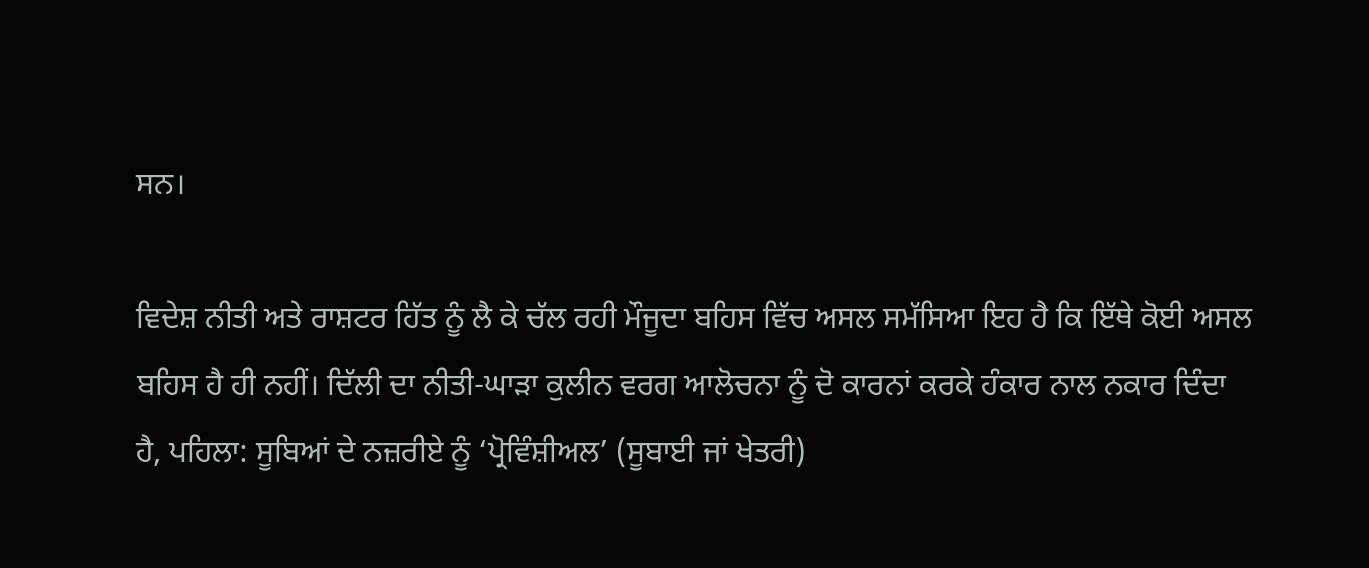ਸਨ।

ਵਿਦੇਸ਼ ਨੀਤੀ ਅਤੇ ਰਾਸ਼ਟਰ ਹਿੱਤ ਨੂੰ ਲੈ ਕੇ ਚੱਲ ਰਹੀ ਮੌਜੂਦਾ ਬਹਿਸ ਵਿੱਚ ਅਸਲ ਸਮੱਸਿਆ ਇਹ ਹੈ ਕਿ ਇੱਥੇ ਕੋਈ ਅਸਲ ਬਹਿਸ ਹੈ ਹੀ ਨਹੀਂ। ਦਿੱਲੀ ਦਾ ਨੀਤੀ-ਘਾੜਾ ਕੁਲੀਨ ਵਰਗ ਆਲੋਚਨਾ ਨੂੰ ਦੋ ਕਾਰਨਾਂ ਕਰਕੇ ਹੰਕਾਰ ਨਾਲ ਨਕਾਰ ਦਿੰਦਾ ਹੈ, ਪਹਿਲਾ: ਸੂਬਿਆਂ ਦੇ ਨਜ਼ਰੀਏ ਨੂੰ ‘ਪ੍ਰੋਵਿੰਸ਼ੀਅਲ’ (ਸੂਬਾਈ ਜਾਂ ਖੇਤਰੀ)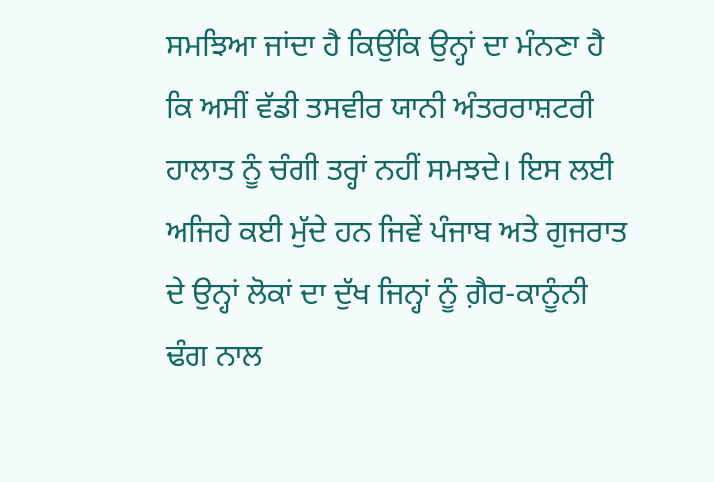ਸਮਝਿਆ ਜਾਂਦਾ ਹੈ ਕਿਉਂਕਿ ਉਨ੍ਹਾਂ ਦਾ ਮੰਨਣਾ ਹੈ ਕਿ ਅਸੀਂ ਵੱਡੀ ਤਸਵੀਰ ਯਾਨੀ ਅੰਤਰਰਾਸ਼ਟਰੀ ਹਾਲਾਤ ਨੂੰ ਚੰਗੀ ਤਰ੍ਹਾਂ ਨਹੀਂ ਸਮਝਦੇ। ਇਸ ਲਈ ਅਜਿਹੇ ਕਈ ਮੁੱਦੇ ਹਨ ਜਿਵੇਂ ਪੰਜਾਬ ਅਤੇ ਗੁਜਰਾਤ ਦੇ ਉਨ੍ਹਾਂ ਲੋਕਾਂ ਦਾ ਦੁੱਖ ਜਿਨ੍ਹਾਂ ਨੂੰ ਗ਼ੈਰ-ਕਾਨੂੰਨੀ ਢੰਗ ਨਾਲ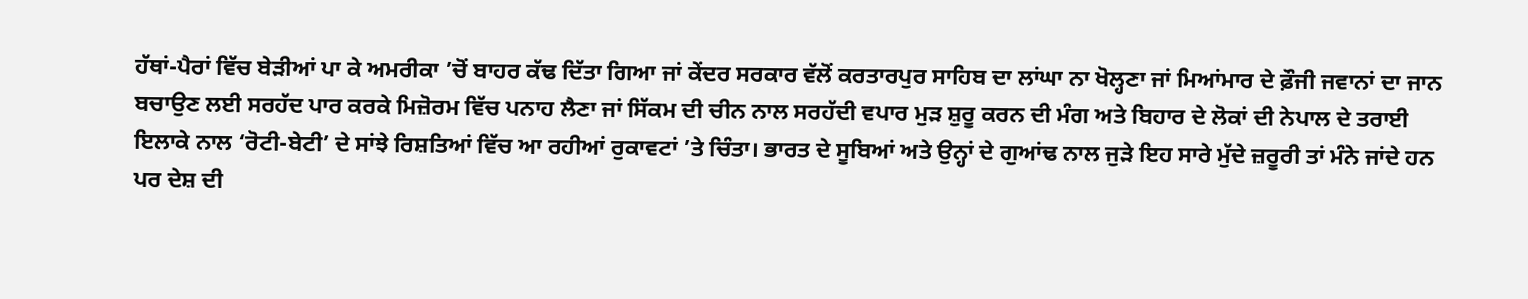ਹੱਥਾਂ-ਪੈਰਾਂ ਵਿੱਚ ਬੇੜੀਆਂ ਪਾ ਕੇ ਅਮਰੀਕਾ ’ਚੋਂ ਬਾਹਰ ਕੱਢ ਦਿੱਤਾ ਗਿਆ ਜਾਂ ਕੇਂਦਰ ਸਰਕਾਰ ਵੱਲੋਂ ਕਰਤਾਰਪੁਰ ਸਾਹਿਬ ਦਾ ਲਾਂਘਾ ਨਾ ਖੋਲ੍ਹਣਾ ਜਾਂ ਮਿਆਂਮਾਰ ਦੇ ਫ਼ੌਜੀ ਜਵਾਨਾਂ ਦਾ ਜਾਨ ਬਚਾਉਣ ਲਈ ਸਰਹੱਦ ਪਾਰ ਕਰਕੇ ਮਿਜ਼ੋਰਮ ਵਿੱਚ ਪਨਾਹ ਲੈਣਾ ਜਾਂ ਸਿੱਕਮ ਦੀ ਚੀਨ ਨਾਲ ਸਰਹੱਦੀ ਵਪਾਰ ਮੁੜ ਸ਼ੁਰੂ ਕਰਨ ਦੀ ਮੰਗ ਅਤੇ ਬਿਹਾਰ ਦੇ ਲੋਕਾਂ ਦੀ ਨੇਪਾਲ ਦੇ ਤਰਾਈ ਇਲਾਕੇ ਨਾਲ ‘ਰੋਟੀ-ਬੇਟੀ’ ਦੇ ਸਾਂਝੇ ਰਿਸ਼ਤਿਆਂ ਵਿੱਚ ਆ ਰਹੀਆਂ ਰੁਕਾਵਟਾਂ ’ਤੇ ਚਿੰਤਾ। ਭਾਰਤ ਦੇ ਸੂਬਿਆਂ ਅਤੇ ਉਨ੍ਹਾਂ ਦੇ ਗੁਆਂਢ ਨਾਲ ਜੁੜੇ ਇਹ ਸਾਰੇ ਮੁੱਦੇ ਜ਼ਰੂਰੀ ਤਾਂ ਮੰਨੇ ਜਾਂਦੇ ਹਨ ਪਰ ਦੇਸ਼ ਦੀ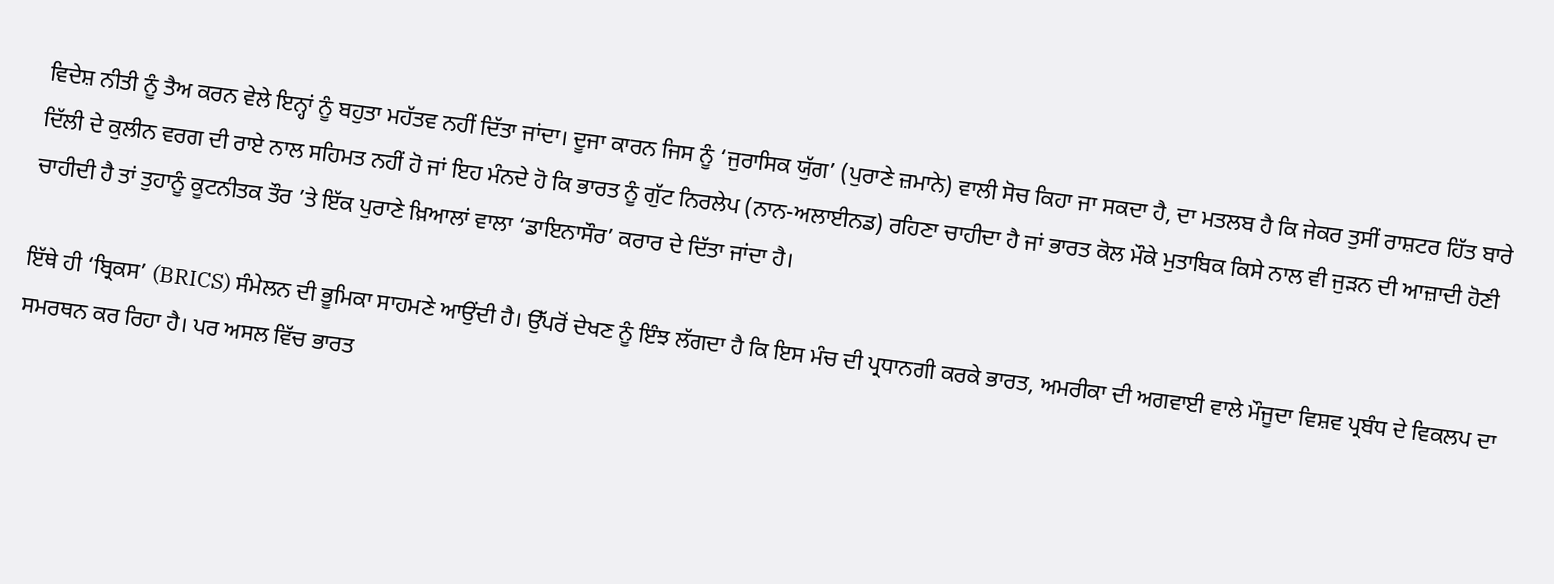ਵਿਦੇਸ਼ ਨੀਤੀ ਨੂੰ ਤੈਅ ਕਰਨ ਵੇਲੇ ਇਨ੍ਹਾਂ ਨੂੰ ਬਹੁਤਾ ਮਹੱਤਵ ਨਹੀਂ ਦਿੱਤਾ ਜਾਂਦਾ। ਦੂਜਾ ਕਾਰਨ ਜਿਸ ਨੂੰ ‘ਜੁਰਾਸਿਕ ਯੁੱਗ’ (ਪੁਰਾਣੇ ਜ਼ਮਾਨੇ) ਵਾਲੀ ਸੋਚ ਕਿਹਾ ਜਾ ਸਕਦਾ ਹੈ, ਦਾ ਮਤਲਬ ਹੈ ਕਿ ਜੇਕਰ ਤੁਸੀਂ ਰਾਸ਼ਟਰ ਹਿੱਤ ਬਾਰੇ ਦਿੱਲੀ ਦੇ ਕੁਲੀਨ ਵਰਗ ਦੀ ਰਾਏ ਨਾਲ ਸਹਿਮਤ ਨਹੀਂ ਹੋ ਜਾਂ ਇਹ ਮੰਨਦੇ ਹੋ ਕਿ ਭਾਰਤ ਨੂੰ ਗੁੱਟ ਨਿਰਲੇਪ (ਨਾਨ-ਅਲਾਈਨਡ) ਰਹਿਣਾ ਚਾਹੀਦਾ ਹੈ ਜਾਂ ਭਾਰਤ ਕੋਲ ਮੌਕੇ ਮੁਤਾਬਿਕ ਕਿਸੇ ਨਾਲ ਵੀ ਜੁੜਨ ਦੀ ਆਜ਼ਾਦੀ ਹੋਣੀ ਚਾਹੀਦੀ ਹੈ ਤਾਂ ਤੁਹਾਨੂੰ ਕੂਟਨੀਤਕ ਤੌਰ ’ਤੇ ਇੱਕ ਪੁਰਾਣੇ ਖ਼ਿਆਲਾਂ ਵਾਲਾ ‘ਡਾਇਨਾਸੌਰ’ ਕਰਾਰ ਦੇ ਦਿੱਤਾ ਜਾਂਦਾ ਹੈ।

ਇੱਥੇ ਹੀ ‘ਬ੍ਰਿਕਸ’ (BRICS) ਸੰਮੇਲਨ ਦੀ ਭੂਮਿਕਾ ਸਾਹਮਣੇ ਆਉਂਦੀ ਹੈ। ਉੱਪਰੋਂ ਦੇਖਣ ਨੂੰ ਇੰਝ ਲੱਗਦਾ ਹੈ ਕਿ ਇਸ ਮੰਚ ਦੀ ਪ੍ਰਧਾਨਗੀ ਕਰਕੇ ਭਾਰਤ, ਅਮਰੀਕਾ ਦੀ ਅਗਵਾਈ ਵਾਲੇ ਮੌਜੂਦਾ ਵਿਸ਼ਵ ਪ੍ਰਬੰਧ ਦੇ ਵਿਕਲਪ ਦਾ ਸਮਰਥਨ ਕਰ ਰਿਹਾ ਹੈ। ਪਰ ਅਸਲ ਵਿੱਚ ਭਾਰਤ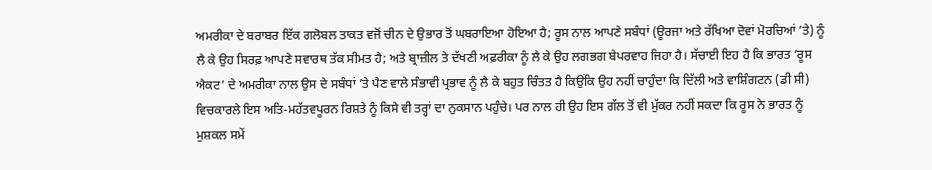ਅਮਰੀਕਾ ਦੇ ਬਰਾਬਰ ਇੱਕ ਗਲੋਬਲ ਤਾਕਤ ਵਜੋਂ ਚੀਨ ਦੇ ਉਭਾਰ ਤੋਂ ਘਬਰਾਇਆ ਹੋਇਆ ਹੈ; ਰੂਸ ਨਾਲ ਆਪਣੇ ਸਬੰਧਾਂ (ਊਰਜਾ ਅਤੇ ਰੱਖਿਆ ਦੋਵਾਂ ਮੋਰਚਿਆਂ ’ਤੇ) ਨੂੰ ਲੈ ਕੇ ਉਹ ਸਿਰਫ਼ ਆਪਣੇ ਸਵਾਰਥ ਤੱਕ ਸੀਮਤ ਹੈ; ਅਤੇ ਬ੍ਰਾਜ਼ੀਲ ਤੇ ਦੱਖਣੀ ਅਫ਼ਰੀਕਾ ਨੂੰ ਲੈ ਕੇ ਉਹ ਲਗਭਗ ਬੇਪਰਵਾਹ ਜਿਹਾ ਹੈ। ਸੱਚਾਈ ਇਹ ਹੈ ਕਿ ਭਾਰਤ ‘ਰੂਸ ਐਕਟ’ ਦੇ ਅਮਰੀਕਾ ਨਾਲ ਉਸ ਦੇ ਸਬੰਧਾਂ ’ਤੇ ਪੈਣ ਵਾਲੇ ਸੰਭਾਵੀ ਪ੍ਰਭਾਵ ਨੂੰ ਲੈ ਕੇ ਬਹੁਤ ਚਿੰਤਤ ਹੈ ਕਿਉਂਕਿ ਉਹ ਨਹੀਂ ਚਾਹੁੰਦਾ ਕਿ ਦਿੱਲੀ ਅਤੇ ਵਾਸ਼ਿੰਗਟਨ (ਡੀ ਸੀ) ਵਿਚਕਾਰਲੇ ਇਸ ਅਤਿ-ਮਹੱਤਵਪੂਰਨ ਰਿਸ਼ਤੇ ਨੂੰ ਕਿਸੇ ਵੀ ਤਰ੍ਹਾਂ ਦਾ ਨੁਕਸਾਨ ਪਹੁੰਚੇ। ਪਰ ਨਾਲ ਹੀ ਉਹ ਇਸ ਗੱਲ ਤੋਂ ਵੀ ਮੁੱਕਰ ਨਹੀਂ ਸਕਦਾ ਕਿ ਰੂਸ ਨੇ ਭਾਰਤ ਨੂੰ ਮੁਸ਼ਕਲ ਸਮੇਂ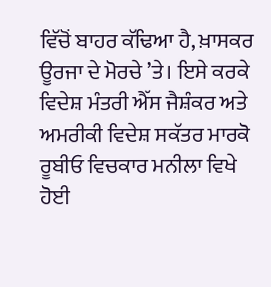ਵਿੱਚੋਂ ਬਾਹਰ ਕੱਢਿਆ ਹੈ, ਖ਼ਾਸਕਰ ਊਰਜਾ ਦੇ ਮੋਰਚੇ ’ਤੇ। ਇਸੇ ਕਰਕੇ ਵਿਦੇਸ਼ ਮੰਤਰੀ ਐੱਸ ਜੈਸ਼ੰਕਰ ਅਤੇ ਅਮਰੀਕੀ ਵਿਦੇਸ਼ ਸਕੱਤਰ ਮਾਰਕੋ ਰੂਬੀਓ ਵਿਚਕਾਰ ਮਨੀਲਾ ਵਿਖੇ ਹੋਈ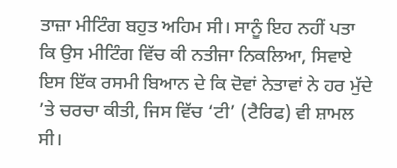ਤਾਜ਼ਾ ਮੀਟਿੰਗ ਬਹੁਤ ਅਹਿਮ ਸੀ। ਸਾਨੂੰ ਇਹ ਨਹੀਂ ਪਤਾ ਕਿ ਉਸ ਮੀਟਿੰਗ ਵਿੱਚ ਕੀ ਨਤੀਜਾ ਨਿਕਲਿਆ, ਸਿਵਾਏ ਇਸ ਇੱਕ ਰਸਮੀ ਬਿਆਨ ਦੇ ਕਿ ਦੋਵਾਂ ਨੇਤਾਵਾਂ ਨੇ ਹਰ ਮੁੱਦੇ ’ਤੇ ਚਰਚਾ ਕੀਤੀ, ਜਿਸ ਵਿੱਚ ‘ਟੀ’ (ਟੈਰਿਫ) ਵੀ ਸ਼ਾਮਲ ਸੀ।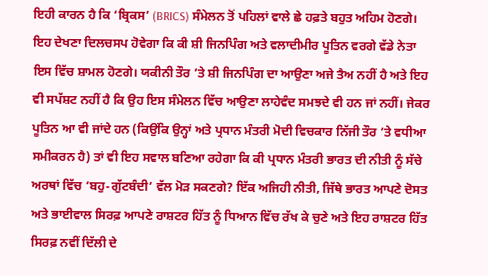ਇਹੀ ਕਾਰਨ ਹੈ ਕਿ ‘ਬ੍ਰਿਕਸ’ (BRICS) ਸੰਮੇਲਨ ਤੋਂ ਪਹਿਲਾਂ ਵਾਲੇ ਛੇ ਹਫ਼ਤੇ ਬਹੁਤ ਅਹਿਮ ਹੋਣਗੇ। ਇਹ ਦੇਖਣਾ ਦਿਲਚਸਪ ਹੋਵੇਗਾ ਕਿ ਕੀ ਸ਼ੀ ਜਿਨਪਿੰਗ ਅਤੇ ਵਲਾਦੀਮੀਰ ਪੂਤਿਨ ਵਰਗੇ ਵੱਡੇ ਨੇਤਾ ਇਸ ਵਿੱਚ ਸ਼ਾਮਲ ਹੋਣਗੇ। ਯਕੀਨੀ ਤੌਰ ’ਤੇ ਸ਼ੀ ਜਿਨਪਿੰਗ ਦਾ ਆਉਣਾ ਅਜੇ ਤੈਅ ਨਹੀਂ ਹੈ ਅਤੇ ਇਹ ਵੀ ਸਪੱਸ਼ਟ ਨਹੀਂ ਹੈ ਕਿ ਉਹ ਇਸ ਸੰਮੇਲਨ ਵਿੱਚ ਆਉਣਾ ਲਾਹੇਵੰਦ ਸਮਝਦੇ ਵੀ ਹਨ ਜਾਂ ਨਹੀਂ। ਜੇਕਰ ਪੂਤਿਨ ਆ ਵੀ ਜਾਂਦੇ ਹਨ (ਕਿਉਂਕਿ ਉਨ੍ਹਾਂ ਅਤੇ ਪ੍ਰਧਾਨ ਮੰਤਰੀ ਮੋਦੀ ਵਿਚਕਾਰ ਨਿੱਜੀ ਤੌਰ ’ਤੇ ਵਧੀਆ ਸਮੀਕਰਨ ਹੈ) ਤਾਂ ਵੀ ਇਹ ਸਵਾਲ ਬਣਿਆ ਰਹੇਗਾ ਕਿ ਕੀ ਪ੍ਰਧਾਨ ਮੰਤਰੀ ਭਾਰਤ ਦੀ ਨੀਤੀ ਨੂੰ ਸੱਚੇ ਅਰਥਾਂ ਵਿੱਚ ‘ਬਹੁ-ਗੁੱਟਬੰਦੀ’ ਵੱਲ ਮੋੜ ਸਕਣਗੇ? ਇੱਕ ਅਜਿਹੀ ਨੀਤੀ, ਜਿੱਥੇ ਭਾਰਤ ਆਪਣੇ ਦੋਸਤ ਅਤੇ ਭਾਈਵਾਲ ਸਿਰਫ਼ ਆਪਣੇ ਰਾਸ਼ਟਰ ਹਿੱਤ ਨੂੰ ਧਿਆਨ ਵਿੱਚ ਰੱਖ ਕੇ ਚੁਣੇ ਅਤੇ ਇਹ ਰਾਸ਼ਟਰ ਹਿੱਤ ਸਿਰਫ਼ ਨਵੀਂ ਦਿੱਲੀ ਦੇ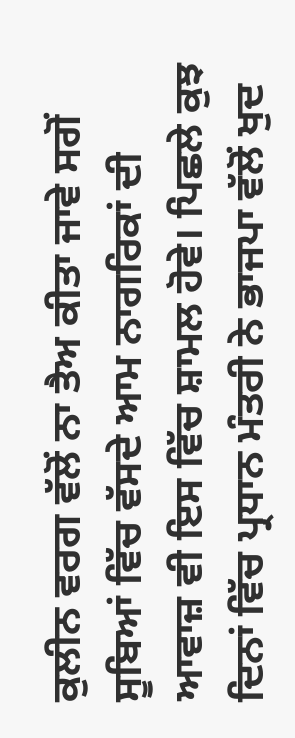ਕੁਲੀਨ ਵਰਗ ਵੱਲੋਂ ਨਾ ਤੈਅ ਕੀਤਾ ਜਾਵੇ ਸਗੋਂ ਸੂਬਿਆਂ ਵਿੱਚ ਵੱਸਦੇ ਆਮ ਨਾਗਰਿਕਾਂ ਦੀ ਆਵਾਜ਼ ਵੀ ਇਸ ਵਿੱਚ ਸ਼ਾਮਲ ਹੋਵੇ। ਪਿਛਲੇ ਕੁਝ ਦਿਨਾਂ ਵਿੱਚ ਪ੍ਰਧਾਨ ਮੰਤਰੀ ਨੇ ਭਾਜਪਾ ਵੱਲੋਂ ਖੁਦ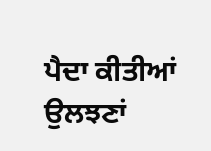ਪੈਦਾ ਕੀਤੀਆਂ ਉਲਝਣਾਂ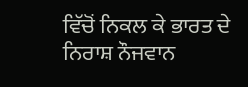ਵਿੱਚੋਂ ਨਿਕਲ ਕੇ ਭਾਰਤ ਦੇ ਨਿਰਾਸ਼ ਨੌਜਵਾਨ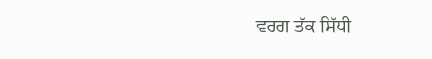ਵਰਗ ਤੱਕ ਸਿੱਧੀ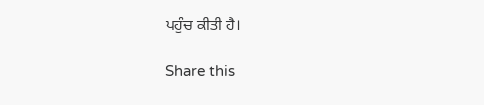ਪਹੁੰਚ ਕੀਤੀ ਹੈ।

Share this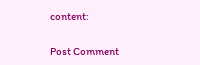content:

Post Comment